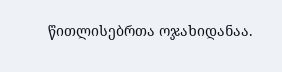წითლისებრთა ოჯახიდანაა.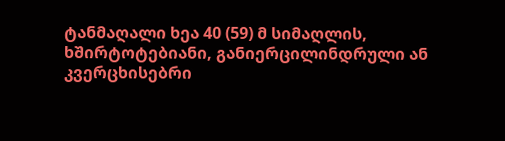ტანმაღალი ხეა 40 (59) მ სიმაღლის, ხშირტოტებიანი, განიერცილინდრული ან კვერცხისებრი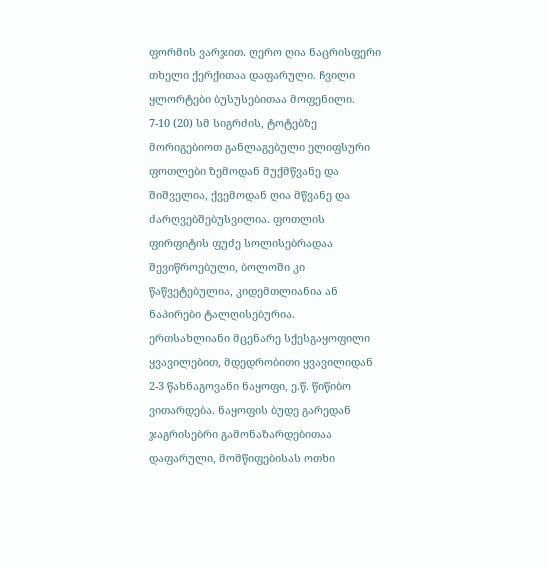ფორმის ვარჯით. ღერო ღია ნაცრისფერი თხელი ქერქითაა დაფარული. ჩვილი ყლორტები ბუსუსებითაა მოფენილი.
7-10 (20) სმ სიგრძის, ტოტებზე მორიგებიოთ განლაგებული ელიფსური ფოთლები ზემოდან მუქმწვანე და შიშველია, ქვემოდან ღია მწვანე და ძარღვებშებუსვილია. ფოთლის ფირფიტის ფუძე სოლისებრადაა შევიწროებული, ბოლოში კი წაწვეტებულია, კიდემთლიანია ან ნაპირები ტალღისებურია.
ერთსახლიანი მცენარე სქესგაყოფილი ყვავილებით, მდედრობითი ყვავილიდან 2-3 წახნაგოვანი ნაყოფი, ე.წ. წიწიბო ვითარდება. ნაყოფის ბუდე გარედან ჯაგრისებრი გამონაზარდებითაა დაფარული, მომწიფებისას ოთხი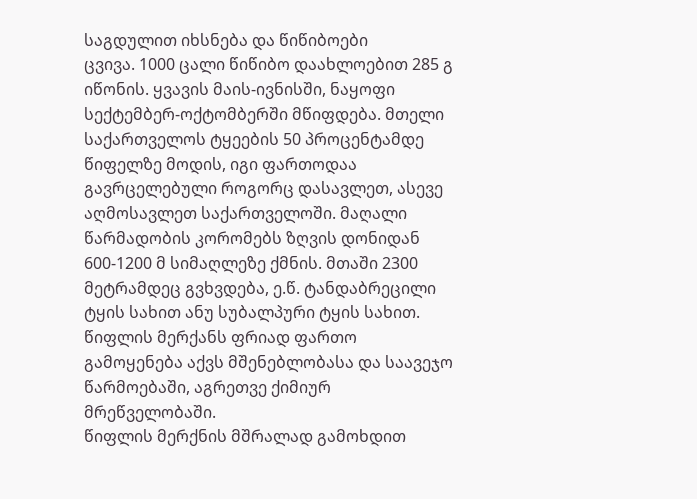საგდულით იხსნება და წიწიბოები
ცვივა. 1000 ცალი წიწიბო დაახლოებით 285 გ იწონის. ყვავის მაის-ივნისში, ნაყოფი სექტემბერ-ოქტომბერში მწიფდება. მთელი საქართველოს ტყეების 50 პროცენტამდე წიფელზე მოდის, იგი ფართოდაა გავრცელებული როგორც დასავლეთ, ასევე აღმოსავლეთ საქართველოში. მაღალი წარმადობის კორომებს ზღვის დონიდან 600-1200 მ სიმაღლეზე ქმნის. მთაში 2300 მეტრამდეც გვხვდება, ე.წ. ტანდაბრეცილი ტყის სახით ანუ სუბალპური ტყის სახით.
წიფლის მერქანს ფრიად ფართო გამოყენება აქვს მშენებლობასა და საავეჯო წარმოებაში, აგრეთვე ქიმიურ მრეწველობაში.
წიფლის მერქნის მშრალად გამოხდით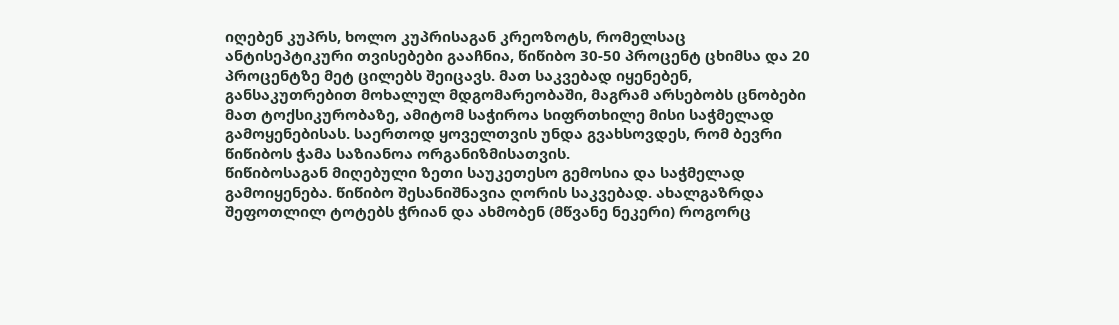იღებენ კუპრს, ხოლო კუპრისაგან კრეოზოტს, რომელსაც ანტისეპტიკური თვისებები გააჩნია, წიწიბო 30-50 პროცენტ ცხიმსა და 20 პროცენტზე მეტ ცილებს შეიცავს. მათ საკვებად იყენებენ, განსაკუთრებით მოხალულ მდგომარეობაში, მაგრამ არსებობს ცნობები მათ ტოქსიკურობაზე, ამიტომ საჭიროა სიფრთხილე მისი საჭმელად გამოყენებისას. საერთოდ ყოველთვის უნდა გვახსოვდეს, რომ ბევრი წიწიბოს ჭამა საზიანოა ორგანიზმისათვის.
წიწიბოსაგან მიღებული ზეთი საუკეთესო გემოსია და საჭმელად გამოიყენება. წიწიბო შესანიშნავია ღორის საკვებად. ახალგაზრდა შეფოთლილ ტოტებს ჭრიან და ახმობენ (მწვანე ნეკერი) როგორც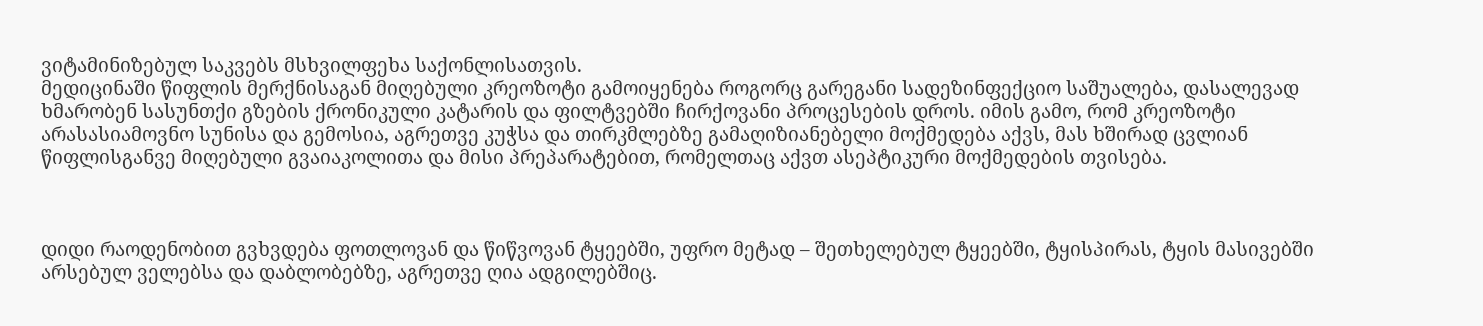ვიტამინიზებულ საკვებს მსხვილფეხა საქონლისათვის.
მედიცინაში წიფლის მერქნისაგან მიღებული კრეოზოტი გამოიყენება როგორც გარეგანი სადეზინფექციო საშუალება, დასალევად ხმარობენ სასუნთქი გზების ქრონიკული კატარის და ფილტვებში ჩირქოვანი პროცესების დროს. იმის გამო, რომ კრეოზოტი არასასიამოვნო სუნისა და გემოსია, აგრეთვე კუჭსა და თირკმლებზე გამაღიზიანებელი მოქმედება აქვს, მას ხშირად ცვლიან წიფლისგანვე მიღებული გვაიაკოლითა და მისი პრეპარატებით, რომელთაც აქვთ ასეპტიკური მოქმედების თვისება.



დიდი რაოდენობით გვხვდება ფოთლოვან და წიწვოვან ტყეებში, უფრო მეტად – შეთხელებულ ტყეებში, ტყისპირას, ტყის მასივებში არსებულ ველებსა და დაბლობებზე, აგრეთვე ღია ადგილებშიც.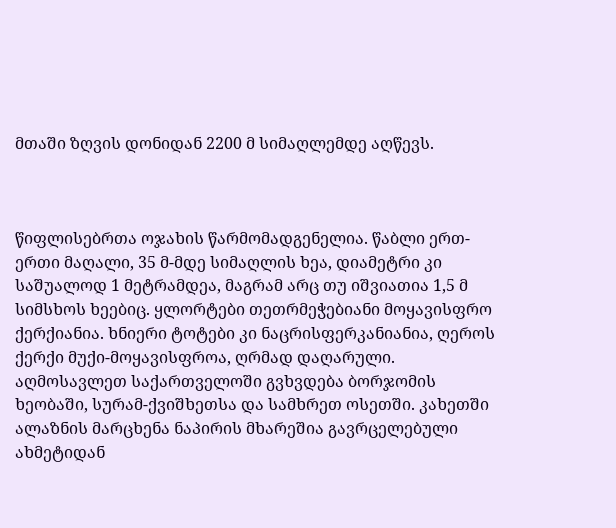მთაში ზღვის დონიდან 2200 მ სიმაღლემდე აღწევს.



წიფლისებრთა ოჯახის წარმომადგენელია. წაბლი ერთ-ერთი მაღალი, 35 მ-მდე სიმაღლის ხეა, დიამეტრი კი საშუალოდ 1 მეტრამდეა, მაგრამ არც თუ იშვიათია 1,5 მ სიმსხოს ხეებიც. ყლორტები თეთრმეჭებიანი მოყავისფრო ქერქიანია. ხნიერი ტოტები კი ნაცრისფერკანიანია, ღეროს ქერქი მუქი-მოყავისფროა, ღრმად დაღარული.
აღმოსავლეთ საქართველოში გვხვდება ბორჯომის ხეობაში, სურამ-ქვიშხეთსა და სამხრეთ ოსეთში. კახეთში ალაზნის მარცხენა ნაპირის მხარეშია გავრცელებული ახმეტიდან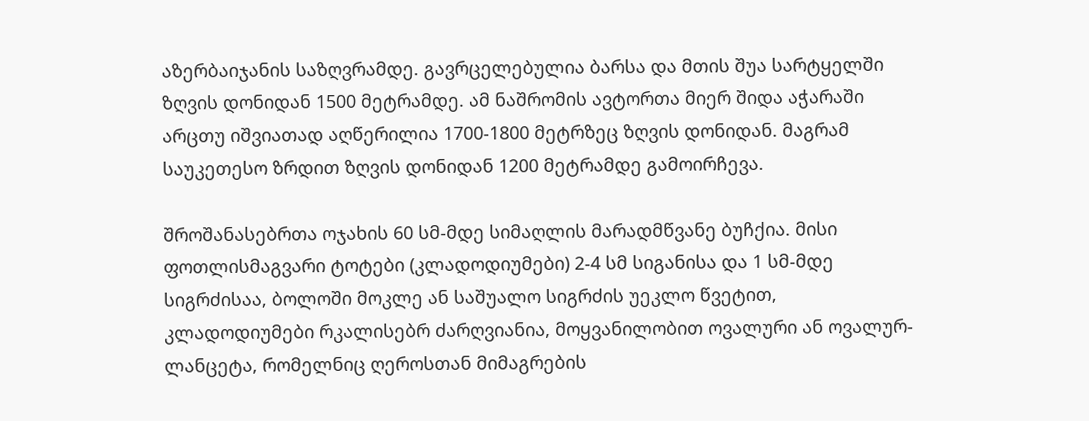აზერბაიჯანის საზღვრამდე. გავრცელებულია ბარსა და მთის შუა სარტყელში ზღვის დონიდან 1500 მეტრამდე. ამ ნაშრომის ავტორთა მიერ შიდა აჭარაში არცთუ იშვიათად აღწერილია 1700-1800 მეტრზეც ზღვის დონიდან. მაგრამ საუკეთესო ზრდით ზღვის დონიდან 1200 მეტრამდე გამოირჩევა.

შროშანასებრთა ოჯახის 60 სმ-მდე სიმაღლის მარადმწვანე ბუჩქია. მისი ფოთლისმაგვარი ტოტები (კლადოდიუმები) 2-4 სმ სიგანისა და 1 სმ-მდე სიგრძისაა, ბოლოში მოკლე ან საშუალო სიგრძის უეკლო წვეტით, კლადოდიუმები რკალისებრ ძარღვიანია, მოყვანილობით ოვალური ან ოვალურ-ლანცეტა, რომელნიც ღეროსთან მიმაგრების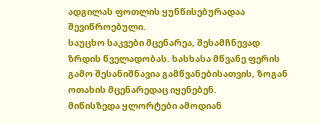ადგილას ფოთლის ყუნწისებურადაა შევიწროებული.
საუცხო საკვები მცენარეა, შესამჩნევად ზრდის წველადობას. ხასხასა მწვანე ფერის გამო შესანიშნავია გამწვანებისათვის, ზოგან ოთახის მცენარედაც იყენებენ.
მიწისზედა ყლორტები ამოდიან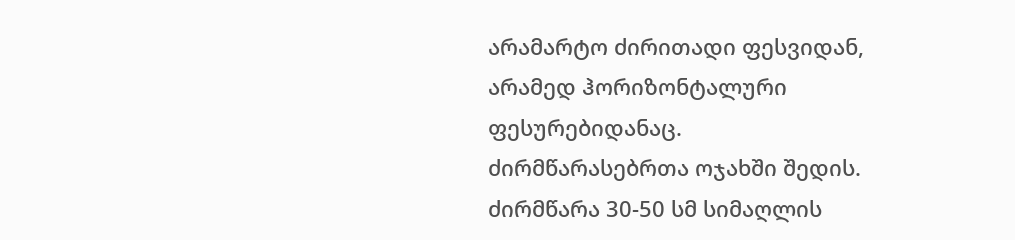არამარტო ძირითადი ფესვიდან, არამედ ჰორიზონტალური ფესურებიდანაც.
ძირმწარასებრთა ოჯახში შედის. ძირმწარა 30-50 სმ სიმაღლის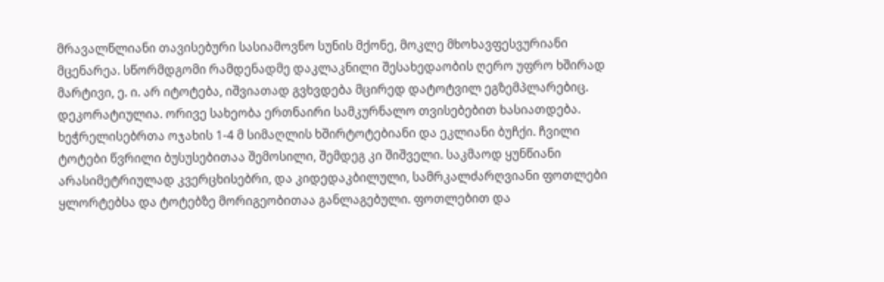მრავალწლიანი თავისებური სასიამოვნო სუნის მქონე, მოკლე მხოხავფესვურიანი მცენარეა. სწორმდგომი რამდენადმე დაკლაკნილი შესახედაობის ღერო უფრო ხშირად მარტივი, ე. ი. არ იტოტება, იშვიათად გვხვდება მცირედ დატოტვილ ეგზემპლარებიც.
დეკორატიულია. ორივე სახეობა ერთნაირი სამკურნალო თვისებებით ხასიათდება.
ხეჭრელისებრთა ოჯახის 1-4 მ სიმაღლის ხშირტოტებიანი და ეკლიანი ბუჩქი. ჩვილი ტოტები წვრილი ბუსუსებითაა შემოსილი, შემდეგ კი შიშველი. საკმაოდ ყუნწიანი არასიმეტრიულად კვერცხისებრი, და კიდედაკბილული, სამრკალძარღვიანი ფოთლები ყლორტებსა და ტოტებზე მორიგეობითაა განლაგებული. ფოთლებით და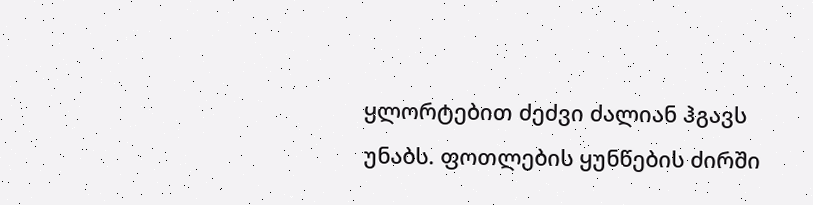ყლორტებით ძეძვი ძალიან ჰგავს უნაბს. ფოთლების ყუნწების ძირში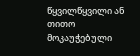წყვილწყვილი ან თითო მოკაუჭებული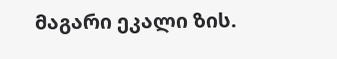მაგარი ეკალი ზის.